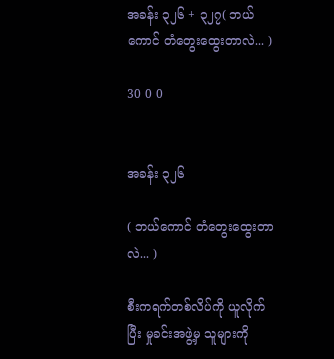အခန်း ၃၂၆ + ၃၂၇( ဘယ်ကောင် တံတွေးထွေးတာလဲ... )

30 0 0


အခန်း ၃၂၆

( ဘယ်ကောင် တံတွေးထွေးတာလဲ... )

စီးကရက်တစ်လိပ်ကို ယူလိုက်ပြီး မှုခင်းအဖွဲ့မှ သူများကို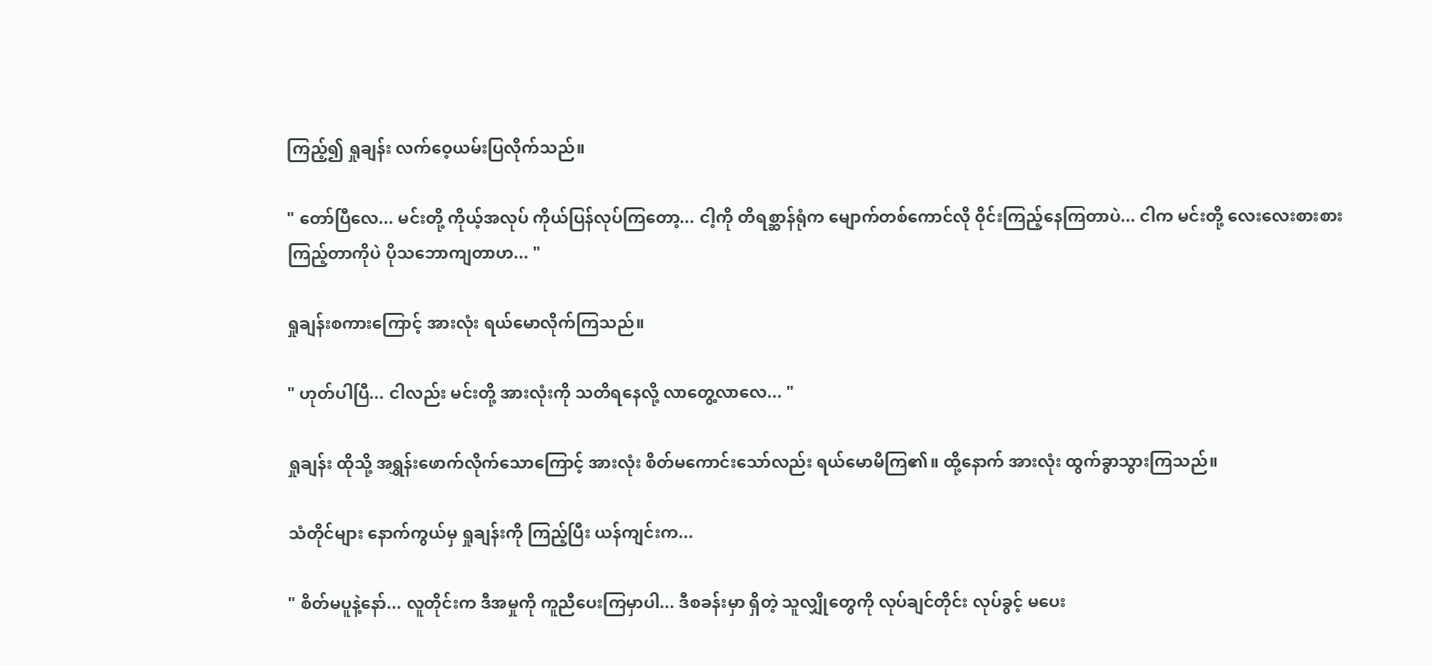ကြည့်၍ ရှုချန်း လက်ဝေ့ယမ်းပြလိုက်သည်။

" တော်ပြီလေ... မင်းတို့ ကိုယ့်အလုပ် ကိုယ်ပြန်လုပ်ကြတော့... ငါ့ကို တိရစ္ဆာန်ရုံက မျောက်တစ်ကောင်လို ဝိုင်းကြည့်နေကြတာပဲ... ငါက မင်းတို့ လေးလေးစားစား ကြည့်တာကိုပဲ ပိုသဘောကျတာဟ... "

ရှုချန်းစကားကြောင့် အားလုံး ရယ်မောလိုက်ကြသည်။

" ဟုတ်ပါပြီ... ငါလည်း မင်းတို့ အားလုံးကို သတိရနေလို့ လာတွေ့လာလေ... "

ရှုချန်း ထိုသို့ အရွှန်းဖောက်လိုက်သောကြောင့် အားလုံး စိတ်မကောင်းသော်လည်း ရယ်မောမိကြ၏။ ထို့နောက် အားလုံး ထွက်ခွာသွားကြသည်။

သံတိုင်များ နောက်ကွယ်မှ ရှုချန်းကို ကြည့်ပြီး ယန်ကျင်းက...

" စိတ်မပူနဲ့နော်... လူတိုင်းက ဒီအမှုကို ကူညီပေးကြမှာပါ... ဒီစခန်းမှာ ရှိတဲ့ သူလျှိုတွေကို လုပ်ချင်တိုင်း လုပ်ခွင့် မပေး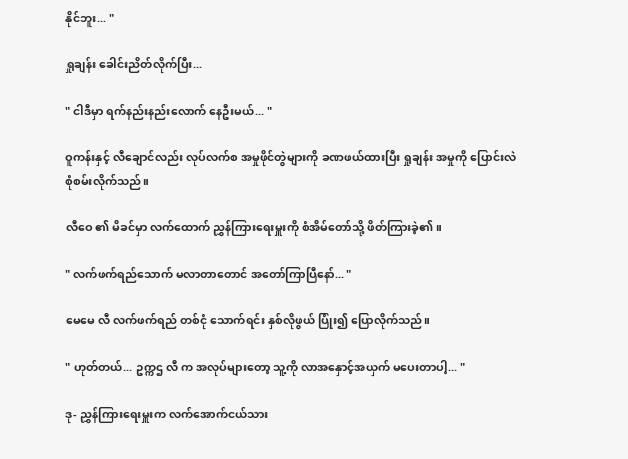နိုင်ဘူး... "

ရှုချန်း ခေါင်းညိတ်လိုက်ပြီး...

" ငါဒီမှာ ရက်နည်းနည်းလောက် နေဦးမယ်... "

ဝူကန်းနှင့် လီချောင်လည်း လုပ်လက်စ အမှုဖိုင်တွဲများကို ခဏဖယ်ထားပြီး ရှုချန်း အမှုကို ပြောင်းလဲ စုံစမ်းလိုက်သည်။

လီဝေ ၏ မိခင်မှာ လက်ထောက် ညွှန်ကြားရေးမှူးကို စံအိမ်တော်သို့ ဖိတ်ကြားခဲ့၏။

" လက်ဖက်ရည်သောက် မလာတာတောင် အတော်ကြာပြီနော်... "

မေမေ လီ လက်ဖက်ရည် တစ်ငုံ သောက်ရင်း နှစ်လိုဖွယ် ပြုံး၍ ပြောလိုက်သည်။

" ဟုတ်တယ်... ဥက္ကဌ လီ က အလုပ်များတော့ သူ့ကို လာအနှောင့်အယှက် မပေးတာပါ့... "

ဒု- ညွှန်ကြားရေးမှူးက လက်အောက်ငယ်သား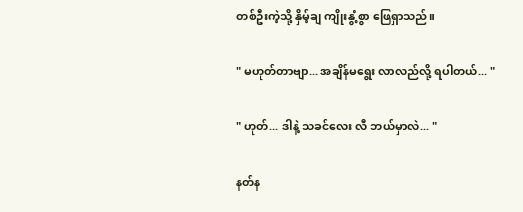တစ်ဦးကဲ့သို့ နှိမ့်ချ ကျိုးနွံ့စွာ ဖြေရှာသည်။

" မဟုတ်တာဗျာ... အချိန်မရွေး လာလည်လို့ ရပါတယ်... "

" ဟုတ်... ဒါနဲ့ သခင်လေး လီ ဘယ်မှာလဲ... "

နတ်န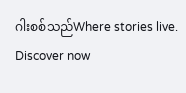ဂါးစစ်သည်Where stories live. Discover now